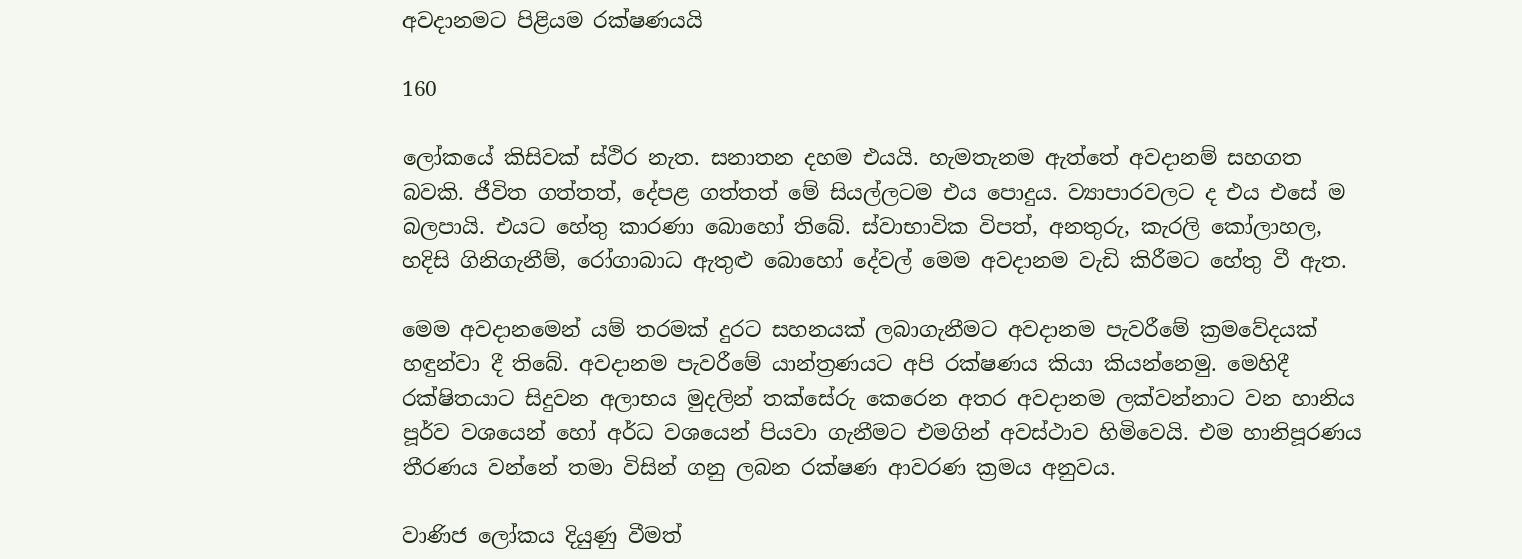අවදානමට පිළියම රක්ෂණයයි

160

ලෝකයේ කිසිවක් ස්ථිර නැත. සනාතන දහම එයයි. හැමතැනම ඇත්තේ අවදානම් සහගත බවකි. ජීවිත ගත්තත්, දේපළ ගත්තත් මේ සියල්ලටම එය පොදුය. ව්‍යාපාරවලට ද එය එසේ ම බලපායි. එයට හේතු කාරණා බොහෝ තිබේ. ස්වාභාවික විපත්, අනතුරු, කැරලි කෝලාහල, හදිසි ගිනිගැනීම්, රෝගාබාධ ඇතුළු බොහෝ දේවල් මෙම අවදානම වැඩි කිරීමට හේතු වී ඇත.

මෙම අවදානමෙන් යම් තරමක් දුරට සහනයක් ලබාගැනීමට අවදානම පැවරීමේ ක්‍රමවේදයක් හඳුන්වා දී තිබේ. අවදානම පැවරීමේ යාන්ත්‍රණයට අපි රක්ෂණය කියා කියන්නෙමු. මෙහිදී රක්ෂිතයාට සිදුවන අලාභය මුදලින් තක්සේරු කෙරෙන අතර අවදානම ලක්වන්නාට වන හානිය පූර්ව වශයෙන් හෝ අර්ධ වශයෙන් පියවා ගැනීමට එමගින් අවස්ථාව හිමිවෙයි. එම හානිපූරණය තීරණය වන්නේ තමා විසින් ගනු ලබන රක්ෂණ ආවරණ ක්‍රමය අනුවය.

වාණිජ ලෝකය දියුණු වීමත්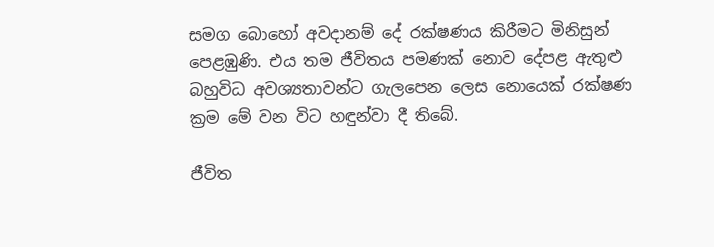සමග බොහෝ අවදානම් දේ රක්ෂණය කිරීමට මිනිසුන් පෙළඹුණි. එය තම ජීවිතය පමණක් නොව දේපළ ඇතුළු බහුවිධ අවශ්‍යතාවන්ට ගැලපෙන ලෙස නොයෙක් රක්ෂණ ක්‍රම මේ වන විට හඳුන්වා දී තිබේ.

ජීවිත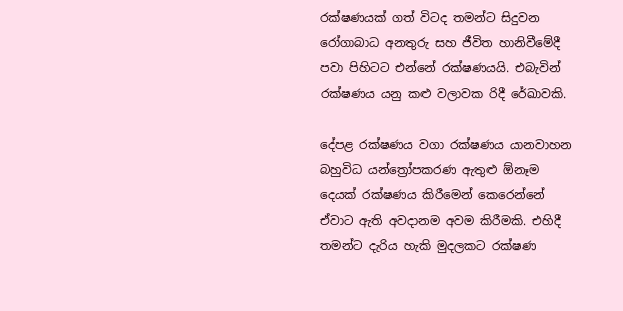රක්ෂණයක් ගත් විටද තමන්ට සිදුවන රෝගාබාධ අනතුරු සහ ජීවිත හානිවීමේදී පවා පිහිටට එන්නේ රක්ෂණයයි. එබැවින් රක්ෂණය යනු කළු වලාවක රිදී රේඛාවකි.

දේපළ රක්ෂණය වගා රක්ෂණය යානවාහන බහුවිධ යන්ත්‍රෝපකරණ ඇතුළු ඕනෑම දෙයක් රක්ෂණය කිරීමෙන් කෙරෙන්නේ ඒවාට ඇති අවදානම අවම කිරීමකි. එහිදී තමන්ට දැරිය හැකි මුදලකට රක්ෂණ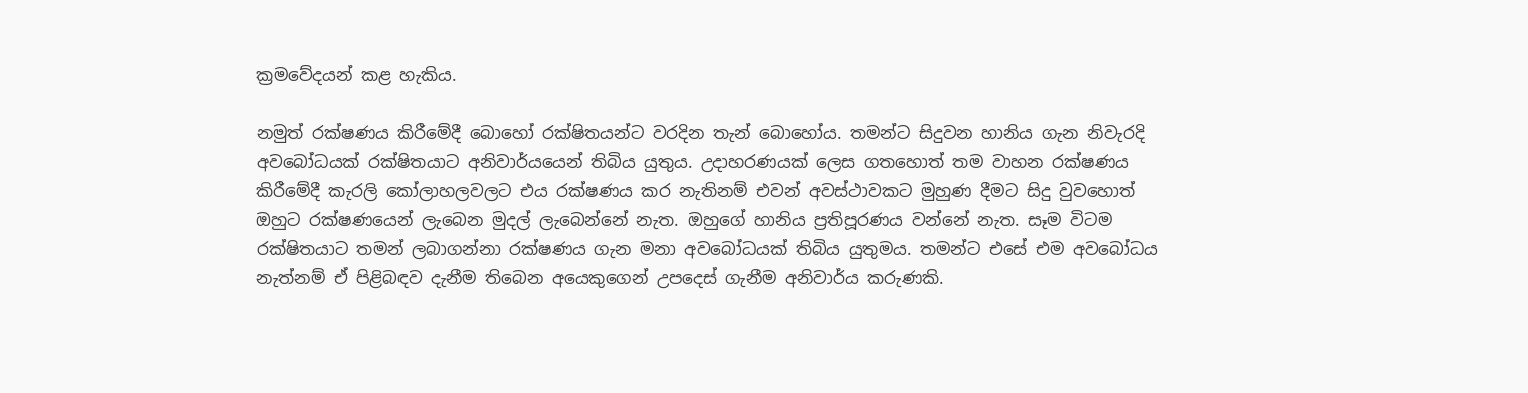ක්‍රමවේදයන් කළ හැකිය.

නමුත් රක්ෂණය කිරීමේදී බොහෝ රක්ෂිතයන්ට වරදින තැන් බොහෝය. තමන්ට සිදුවන හානිය ගැන නිවැරදි අවබෝධයක් රක්ෂිතයාට අනිවාර්යයෙන් තිබිය යුතුය. උදාහරණයක් ලෙස ගතහොත් තම වාහන රක්ෂණය කිරීමේදී කැරලි කෝලාහලවලට එය රක්ෂණය කර නැතිනම් එවන් අවස්ථාවකට මුහුණ දීමට සිදු වුවහොත් ඔහුට රක්ෂණයෙන් ලැබෙන මුදල් ලැබෙන්නේ නැත. ඔහුගේ හානිය ප්‍රතිපූරණය වන්නේ නැත. සෑම විටම රක්ෂිතයාට තමන් ලබාගන්නා රක්ෂණය ගැන මනා අවබෝධයක් තිබිය යුතුමය. තමන්ට එසේ එම අවබෝධය නැත්නම් ඒ පිළිබඳව දැනීම තිබෙන අයෙකුගෙන් උපදෙස් ගැනීම අනිවාර්ය කරුණකි.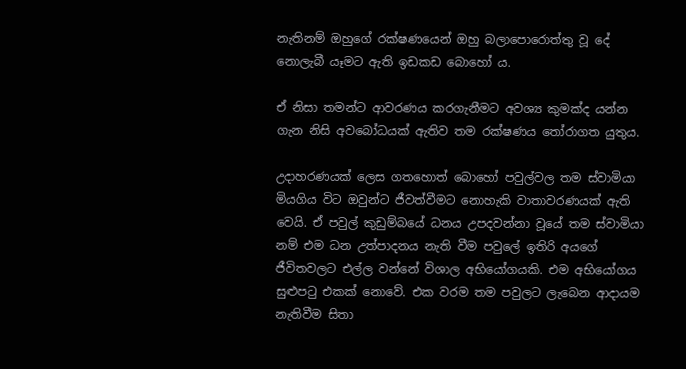නැතිනම් ඔහුගේ රක්ෂණයෙන් ඔහු බලාපොරොත්තු වූ දේ නොලැබී යෑමට ඇති ඉඩකඩ බොහෝ ය.

ඒ නිසා තමන්ට ආවරණය කරගැනීමට අවශ්‍ය කුමක්ද යන්න ගැන නිසි අවබෝධයක් ඇතිව තම රක්ෂණය තෝරාගත යුතුය.

උදාහරණයක් ලෙස ගතහොත් බොහෝ පවුල්වල තම ස්වාමියා මියගිය විට ඔවුන්ට ජීවත්වීමට නොහැකි වාතාවරණයක් ඇති වෙයි. ඒ පවුල් කුඩුම්බයේ ධනය උපදවන්නා වූයේ තම ස්වාමියා නම් එම ධන උත්පාදනය නැති වීම පවුලේ ඉතිරි අයගේ ජීවිතවලට එල්ල වන්නේ විශාල අභියෝගයකි. එම අභියෝගය සුළුපටු එකක් නොවේ. එක වරම තම පවුලට ලැබෙන ආදායම නැතිවීම සිතා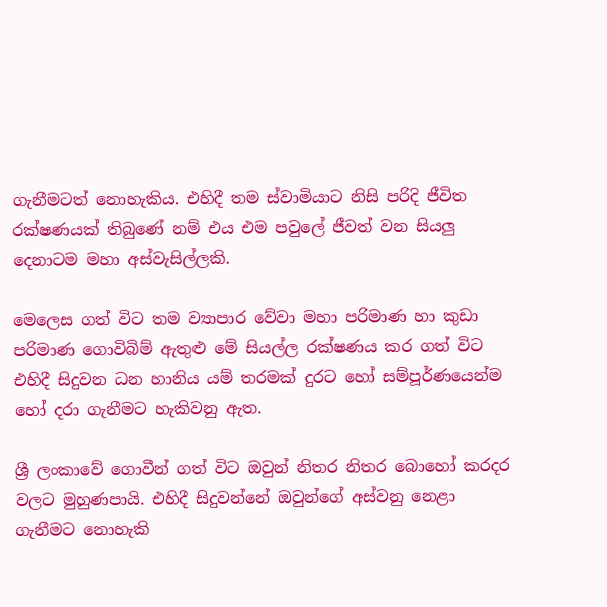ගැනීමටත් නොහැකිය. එහිදී තම ස්වාමියාට නිසි පරිදි ජීවිත රක්ෂණයක් තිබුණේ නම් එය එම පවුලේ ජීවත් වන සියලු දෙනාටම මහා අස්වැසිල්ලකි.

මෙලෙස ගත් විට තම ව්‍යාපාර වේවා මහා පරිමාණ හා කුඩා පරිමාණ ගොවිබිම් ඇතුළු මේ සියල්ල රක්ෂණය කර ගත් විට එහිදී සිදුවන ධන හානිය යම් තරමක් දුරට හෝ සම්පූර්ණයෙන්ම හෝ දරා ගැනීමට හැකිවනු ඇත.

ශ්‍රී ලංකාවේ ගොවීන් ගත් විට ඔවුන් නිතර නිතර බොහෝ කරදර වලට මුහුණපායි. එහිදී සිදුවන්නේ ඔවුන්ගේ අස්වනු නෙළා ගැනීමට නොහැකි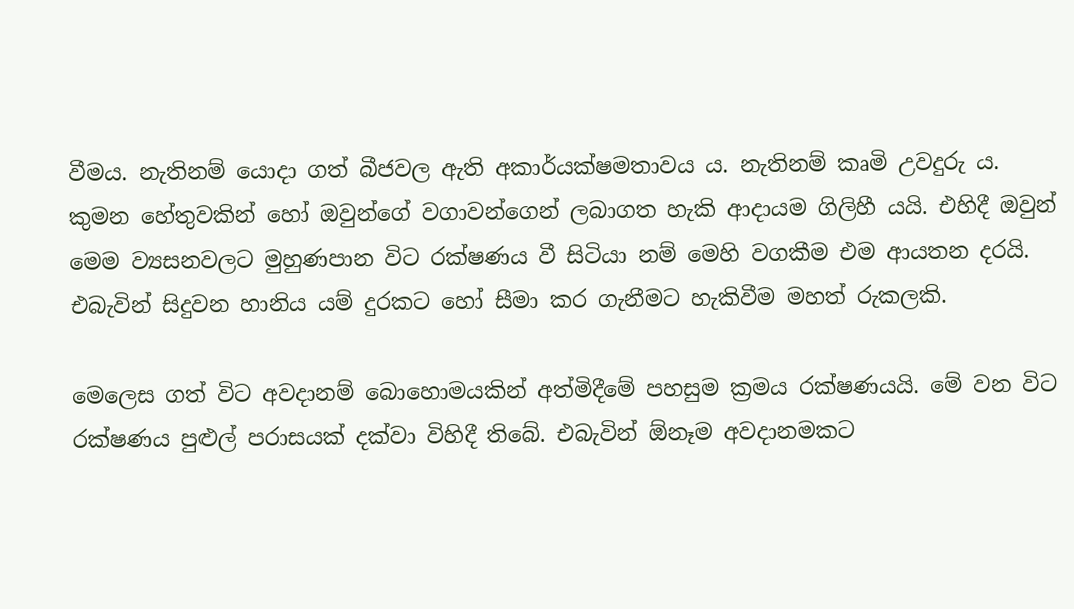වීමය. නැතිනම් යොදා ගත් බීජවල ඇති අකාර්යක්ෂමතාවය ය. නැතිනම් කෘමි උවදුරු ය. කුමන හේතුවකින් හෝ ඔවුන්ගේ වගාවන්ගෙන් ලබාගත හැකි ආදායම ගිලිහී යයි. එහිදී ඔවුන් මෙම ව්‍යසනවලට මුහුණපාන විට රක්ෂණය වී සිටියා නම් මෙහි වගකීම එම ආයතන දරයි. එබැවින් සිදුවන හානිය යම් දුරකට හෝ සීමා කර ගැනීමට හැකිවීම මහත් රුකලකි.

මෙලෙස ගත් විට අවදානම් බොහොමයකින් අත්මිදීමේ පහසුම ක්‍රමය රක්ෂණයයි. මේ වන විට රක්ෂණය පුළුල් පරාසයක් දක්වා විහිදී තිබේ. එබැවින් ඕනෑම අවදානමකට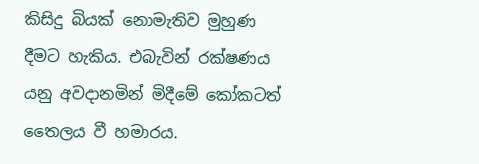කිසිදු බියක් නොමැතිව මුහුණ දීමට හැකිය. එබැවින් රක්ෂණය යනු අවදානමින් මිදීමේ කෝකටත් තෛලය වී හමාරය.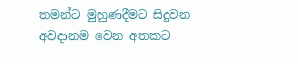තමන්ට මුහුණදීමට සිදුවන අවදානම වෙන අතකට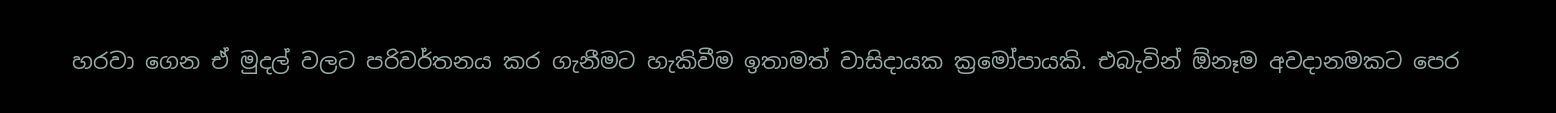හරවා ගෙන ඒ මුදල් වලට පරිවර්තනය කර ගැනීමට හැකිවීම ඉතාමත් වාසිදායක ක්‍රමෝපායකි. එබැවින් ඕනෑම අවදානමකට පෙර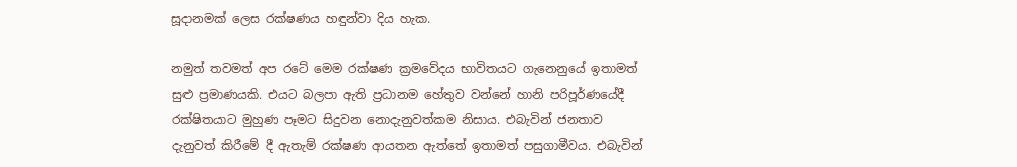සූදානමක් ලෙස රක්ෂණය හඳුන්වා දිය හැක.

නමුත් තවමත් අප රටේ මෙම රක්ෂණ ක්‍රමවේදය භාවිතයට ගැනෙනුයේ ඉතාමත් සුළු ප්‍රමාණයකි. එයට බලපා ඇති ප්‍රධානම හේතුව වන්නේ හානි පරිපූර්ණයේදී රක්ෂිතයාට මුහුණ පෑමට සිදුවන නොදැනුවත්කම නිසාය. එබැවින් ජනතාව දැනුවත් කිරීමේ දී ඇතැම් රක්ෂණ ආයතන ඇත්තේ ඉතාමත් පසුගාමීවය. එබැවින්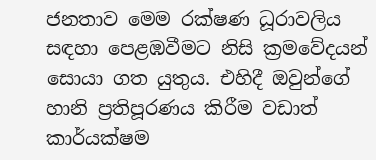ජනතාව මෙම රක්ෂණ ධූරාවලිය සඳහා පෙළඹවීමට නිසි ක්‍රමවේදයන් සොයා ගත යුතුය. එහිදී ඔවුන්ගේ හානි ප්‍රතිපූරණය කිරීම වඩාත් කාර්යක්ෂම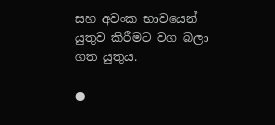සහ අවංක භාවයෙන් යුතුව කිරීමට වග බලා ගත යුතුය.

●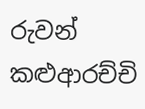රුවන් කළුආරච්චි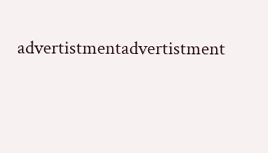advertistmentadvertistment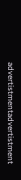advertistmentadvertistment